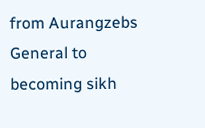from Aurangzebs General to becoming sikh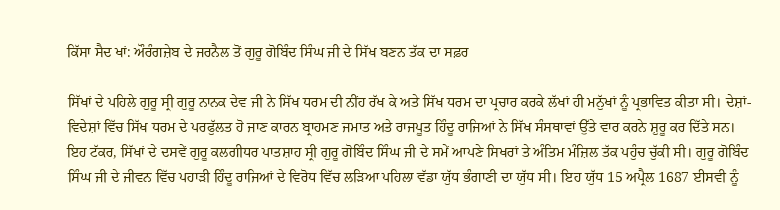ਕਿੱਸਾ ਸੈਦ ਖਾਂ: ਔਰੰਗਜ਼ੇਬ ਦੇ ਜਰਨੈਲ ਤੋਂ ਗੁਰੂ ਗੋਬਿੰਦ ਸਿੰਘ ਜੀ ਦੇ ਸਿੱਖ ਬਣਨ ਤੱਕ ਦਾ ਸਫ਼ਰ

ਸਿੱਖਾਂ ਦੇ ਪਹਿਲੇ ਗੁਰੂ ਸ੍ਰੀ ਗੁਰੂ ਨਾਨਕ ਦੇਵ ਜੀ ਨੇ ਸਿੱਖ ਧਰਮ ਦੀ ਨੀਂਹ ਰੱਖ ਕੇ ਅਤੇ ਸਿੱਖ ਧਰਮ ਦਾ ਪ੍ਰਚਾਰ ਕਰਕੇ ਲੱਖਾਂ ਹੀ ਮਨੁੱਖਾਂ ਨੂੰ ਪ੍ਰਭਾਵਿਤ ਕੀਤਾ ਸੀ। ਦੇਸ਼ਾਂ-ਵਿਦੇਸ਼ਾਂ ਵਿੱਚ ਸਿੱਖ ਧਰਮ ਦੇ ਪਰਫੁੱਲਤ ਹੋ ਜਾਣ ਕਾਰਨ ਬ੍ਰਾਹਮਣ ਜਮਾਤ ਅਤੇ ਰਾਜਪੂਤ ਹਿੰਦੂ ਰਾਜਿਆਂ ਨੇ ਸਿੱਖ ਸੰਸਥਾਵਾਂ ਉੱਤੇ ਵਾਰ ਕਰਨੇ ਸ਼ੁਰੂ ਕਰ ਦਿੱਤੇ ਸਨ। ਇਹ ਟੱਕਰ, ਸਿੱਖਾਂ ਦੇ ਦਸਵੇਂ ਗੁਰੂ ਕਲਗੀਧਰ ਪਾਤਸ਼ਾਹ ਸ੍ਰੀ ਗੁਰੂ ਗੋਬਿੰਦ ਸਿੰਘ ਜੀ ਦੇ ਸਮੇਂ ਆਪਣੇ ਸਿਖਰਾਂ ਤੇ ਅੰਤਿਮ ਮੰਜ਼ਿਲ ਤੱਕ ਪਹੁੰਚ ਚੁੱਕੀ ਸੀ। ਗੁਰੂ ਗੋਬਿੰਦ ਸਿੰਘ ਜੀ ਦੇ ਜੀਵਨ ਵਿੱਚ ਪਹਾੜੀ ਹਿੰਦੂ ਰਾਜਿਆਂ ਦੇ ਵਿਰੋਧ ਵਿੱਚ ਲੜਿਆ ਪਹਿਲਾ ਵੱਡਾ ਯੁੱਧ ਭੰਗਾਣੀ ਦਾ ਯੁੱਧ ਸੀ। ਇਹ ਯੁੱਧ 15 ਅਪ੍ਰੈਲ 1687 ਈਸਵੀ ਨੂੰ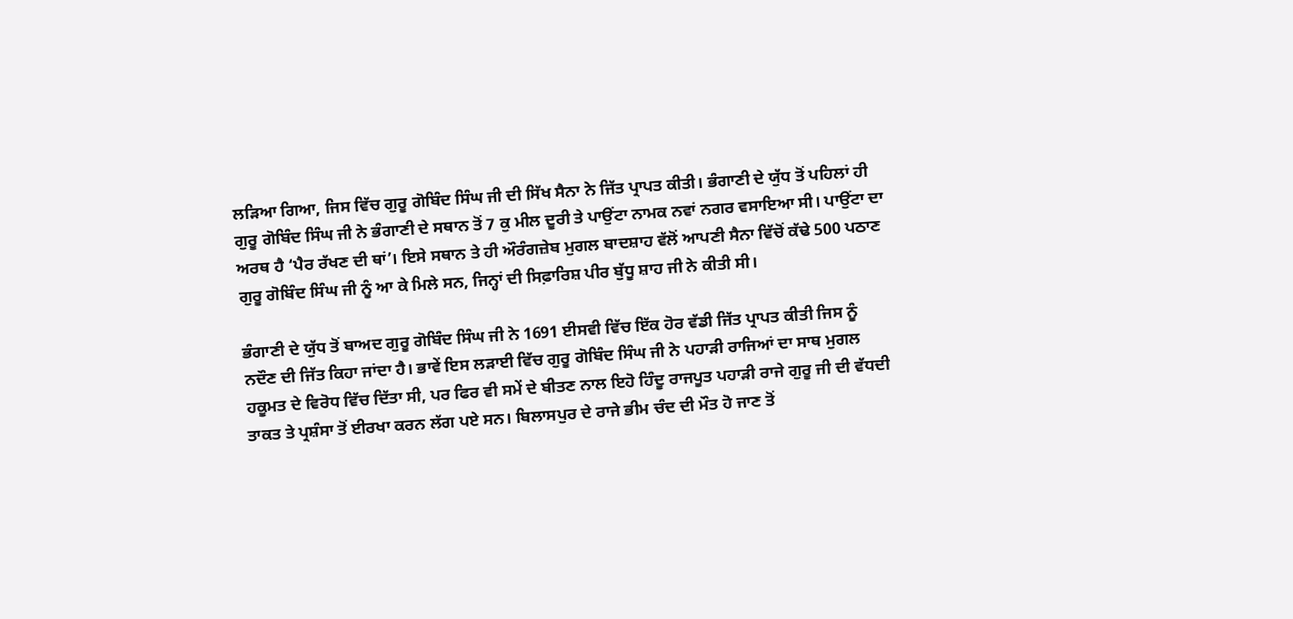ਲੜਿਆ ਗਿਆ, ਜਿਸ ਵਿੱਚ ਗੁਰੂ ਗੋਬਿੰਦ ਸਿੰਘ ਜੀ ਦੀ ਸਿੱਖ ਸੈਨਾ ਨੇ ਜਿੱਤ ਪ੍ਰਾਪਤ ਕੀਤੀ। ਭੰਗਾਣੀ ਦੇ ਯੁੱਧ ਤੋਂ ਪਹਿਲਾਂ ਹੀ ਗੁਰੂ ਗੋਬਿੰਦ ਸਿੰਘ ਜੀ ਨੇ ਭੰਗਾਣੀ ਦੇ ਸਥਾਨ ਤੋਂ 7 ਕੁ ਮੀਲ ਦੂਰੀ ਤੇ ਪਾਉਂਟਾ ਨਾਮਕ ਨਵਾਂ ਨਗਰ ਵਸਾਇਆ ਸੀ। ਪਾਉਂਟਾ ਦਾ ਅਰਥ ਹੈ ‘ਪੈਰ ਰੱਖਣ ਦੀ ਥਾਂ’। ਇਸੇ ਸਥਾਨ ਤੇ ਹੀ ਔਰੰਗਜ਼ੇਬ ਮੁਗਲ ਬਾਦਸ਼ਾਹ ਵੱਲੋਂ ਆਪਣੀ ਸੈਨਾ ਵਿੱਚੋਂ ਕੱਢੇ 500 ਪਠਾਣ ਗੁਰੂ ਗੋਬਿੰਦ ਸਿੰਘ ਜੀ ਨੂੰ ਆ ਕੇ ਮਿਲੇ ਸਨ, ਜਿਨ੍ਹਾਂ ਦੀ ਸਿਫ਼ਾਰਿਸ਼ ਪੀਰ ਬੁੱਧੂ ਸ਼ਾਹ ਜੀ ਨੇ ਕੀਤੀ ਸੀ।

ਭੰਗਾਣੀ ਦੇ ਯੁੱਧ ਤੋਂ ਬਾਅਦ ਗੁਰੂ ਗੋਬਿੰਦ ਸਿੰਘ ਜੀ ਨੇ 1691 ਈਸਵੀ ਵਿੱਚ ਇੱਕ ਹੋਰ ਵੱਡੀ ਜਿੱਤ ਪ੍ਰਾਪਤ ਕੀਤੀ ਜਿਸ ਨੂੰ ਨਦੌਣ ਦੀ ਜਿੱਤ ਕਿਹਾ ਜਾਂਦਾ ਹੈ। ਭਾਵੇਂ ਇਸ ਲੜਾਈ ਵਿੱਚ ਗੁਰੂ ਗੋਬਿੰਦ ਸਿੰਘ ਜੀ ਨੇ ਪਹਾੜੀ ਰਾਜਿਆਂ ਦਾ ਸਾਥ ਮੁਗਲ ਹਕੂਮਤ ਦੇ ਵਿਰੋਧ ਵਿੱਚ ਦਿੱਤਾ ਸੀ, ਪਰ ਫਿਰ ਵੀ ਸਮੇਂ ਦੇ ਬੀਤਣ ਨਾਲ ਇਹੋ ਹਿੰਦੂ ਰਾਜਪੂਤ ਪਹਾੜੀ ਰਾਜੇ ਗੁਰੂ ਜੀ ਦੀ ਵੱਧਦੀ ਤਾਕਤ ਤੇ ਪ੍ਰਸ਼ੰਸਾ ਤੋਂ ਈਰਖਾ ਕਰਨ ਲੱਗ ਪਏ ਸਨ। ਬਿਲਾਸਪੁਰ ਦੇ ਰਾਜੇ ਭੀਮ ਚੰਦ ਦੀ ਮੌਤ ਹੋ ਜਾਣ ਤੋਂ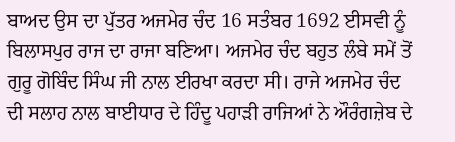ਬਾਅਦ ਉਸ ਦਾ ਪੁੱਤਰ ਅਜਮੇਰ ਚੰਦ 16 ਸਤੰਬਰ 1692 ਈਸਵੀ ਨੂੰ ਬਿਲਾਸਪੁਰ ਰਾਜ ਦਾ ਰਾਜਾ ਬਣਿਆ। ਅਜਮੇਰ ਚੰਦ ਬਹੁਤ ਲੰਬੇ ਸਮੇਂ ਤੋਂ ਗੁਰੂ ਗੋਬਿੰਦ ਸਿੰਘ ਜੀ ਨਾਲ ਈਰਖਾ ਕਰਦਾ ਸੀ। ਰਾਜੇ ਅਜਮੇਰ ਚੰਦ ਦੀ ਸਲਾਹ ਨਾਲ ਬਾਈਧਾਰ ਦੇ ਹਿੰਦੂ ਪਹਾੜੀ ਰਾਜਿਆਂ ਨੇ ਔਰੰਗਜ਼ੇਬ ਦੇ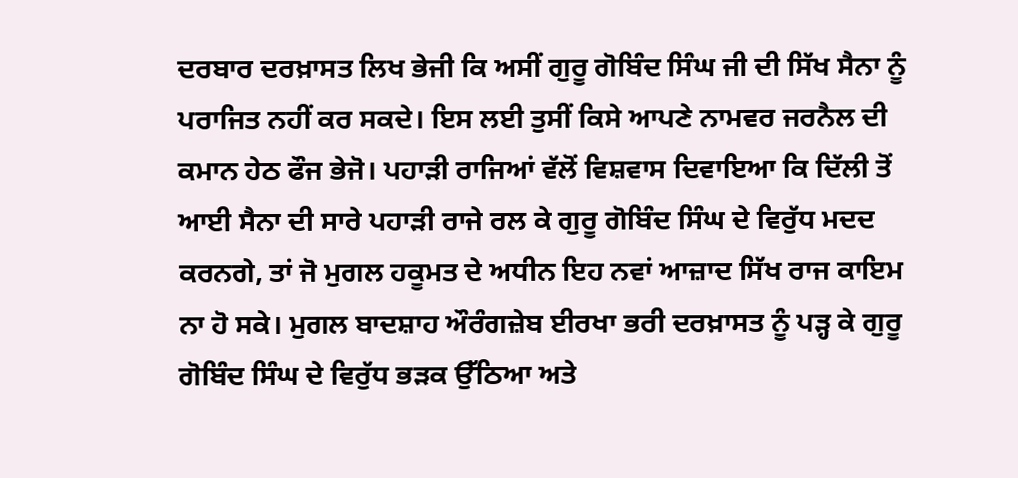ਦਰਬਾਰ ਦਰਖ਼ਾਸਤ ਲਿਖ ਭੇਜੀ ਕਿ ਅਸੀਂ ਗੁਰੂ ਗੋਬਿੰਦ ਸਿੰਘ ਜੀ ਦੀ ਸਿੱਖ ਸੈਨਾ ਨੂੰ ਪਰਾਜਿਤ ਨਹੀਂ ਕਰ ਸਕਦੇ। ਇਸ ਲਈ ਤੁਸੀਂ ਕਿਸੇ ਆਪਣੇ ਨਾਮਵਰ ਜਰਨੈਲ ਦੀ ਕਮਾਨ ਹੇਠ ਫੌਜ ਭੇਜੋ। ਪਹਾੜੀ ਰਾਜਿਆਂ ਵੱਲੋਂ ਵਿਸ਼ਵਾਸ ਦਿਵਾਇਆ ਕਿ ਦਿੱਲੀ ਤੋਂ ਆਈ ਸੈਨਾ ਦੀ ਸਾਰੇ ਪਹਾੜੀ ਰਾਜੇ ਰਲ ਕੇ ਗੁਰੂ ਗੋਬਿੰਦ ਸਿੰਘ ਦੇ ਵਿਰੁੱਧ ਮਦਦ ਕਰਨਗੇ, ਤਾਂ ਜੋ ਮੁਗਲ ਹਕੂਮਤ ਦੇ ਅਧੀਨ ਇਹ ਨਵਾਂ ਆਜ਼ਾਦ ਸਿੱਖ ਰਾਜ ਕਾਇਮ ਨਾ ਹੋ ਸਕੇ। ਮੁਗਲ ਬਾਦਸ਼ਾਹ ਔਰੰਗਜ਼ੇਬ ਈਰਖਾ ਭਰੀ ਦਰਖ਼ਾਸਤ ਨੂੰ ਪੜ੍ਹ ਕੇ ਗੁਰੂ ਗੋਬਿੰਦ ਸਿੰਘ ਦੇ ਵਿਰੁੱਧ ਭੜਕ ਉੱਠਿਆ ਅਤੇ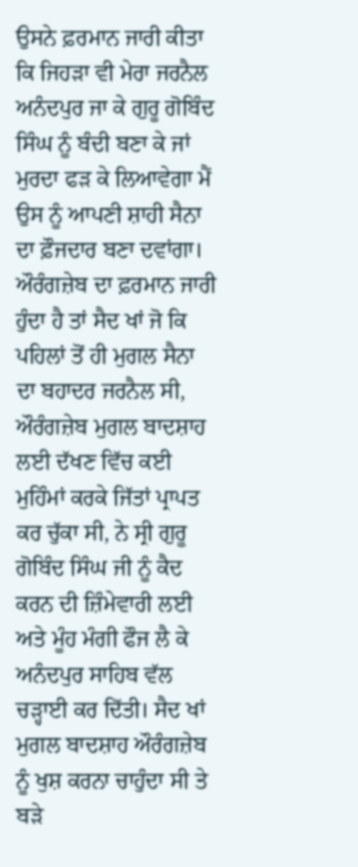ਉਸਨੇ ਫ਼ਰਮਾਨ ਜਾਰੀ ਕੀਤਾ ਕਿ ਜਿਹੜਾ ਵੀ ਮੇਰਾ ਜਰਨੈਲ ਅਨੰਦਪੁਰ ਜਾ ਕੇ ਗੁਰੂ ਗੋਬਿੰਦ ਸਿੰਘ ਨੂੰ ਬੰਦੀ ਬਣਾ ਕੇ ਜਾਂ ਮੁਰਦਾ ਫੜ ਕੇ ਲਿਆਵੇਗਾ ਮੈਂ ਉਸ ਨੂੰ ਆਪਣੀ ਸ਼ਾਹੀ ਸੈਨਾ ਦਾ ਫ਼ੌਜਦਾਰ ਬਣਾ ਦਵਾਂਗਾ। ਔਰੰਗਜ਼ੇਬ ਦਾ ਫ਼ਰਮਾਨ ਜਾਰੀ ਹੁੰਦਾ ਹੈ ਤਾਂ ਸੈਦ ਖਾਂ ਜੋ ਕਿ ਪਹਿਲਾਂ ਤੋਂ ਹੀ ਮੁਗਲ ਸੈਨਾ ਦਾ ਬਹਾਦਰ ਜਰਨੈਲ ਸੀ, ਔਰੰਗਜ਼ੇਬ ਮੁਗਲ ਬਾਦਸ਼ਾਹ ਲਈ ਦੱਖਣ ਵਿੱਚ ਕਈ ਮੁਹਿੰਮਾਂ ਕਰਕੇ ਜਿੱਤਾਂ ਪ੍ਰਾਪਤ ਕਰ ਚੁੱਕਾ ਸੀ, ਨੇ ਸ੍ਰੀ ਗੁਰੂ ਗੋਬਿੰਦ ਸਿੰਘ ਜੀ ਨੂੰ ਕੈਦ ਕਰਨ ਦੀ ਜ਼ਿੰਮੇਵਾਰੀ ਲਈ ਅਤੇ ਮੂੰਹ ਮੰਗੀ ਫੌਜ ਲੈ ਕੇ ਅਨੰਦਪੁਰ ਸਾਹਿਬ ਵੱਲ ਚੜ੍ਹਾਈ ਕਰ ਦਿੱਤੀ। ਸੈਦ ਖਾਂ ਮੁਗਲ ਬਾਦਸ਼ਾਹ ਔਰੰਗਜ਼ੇਬ ਨੂੰ ਖੁਸ਼ ਕਰਨਾ ਚਾਹੁੰਦਾ ਸੀ ਤੇ ਬੜੇ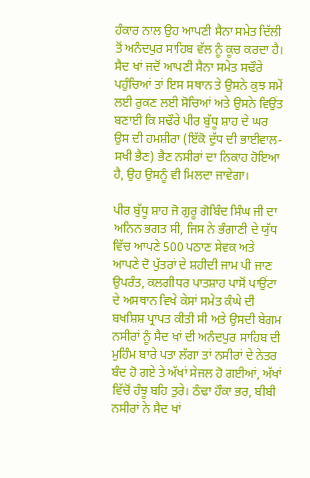ਹੰਕਾਰ ਨਾਲ ਉਹ ਆਪਣੀ ਸੈਨਾ ਸਮੇਤ ਦਿੱਲੀ ਤੋਂ ਅਨੰਦਪੁਰ ਸਾਹਿਬ ਵੱਲ ਨੂੰ ਕੂਚ ਕਰਦਾ ਹੈ। ਸੈਦ ਖਾਂ ਜਦੋਂ ਆਪਣੀ ਸੈਨਾ ਸਮੇਤ ਸਢੌਰੇ ਪਹੁੰਚਿਆਂ ਤਾਂ ਇਸ ਸਥਾਨ ਤੇ ਉਸਨੇ ਕੁਝ ਸਮੇਂ ਲਈ ਰੁਕਣ ਲਈ ਸੋਚਿਆਂ ਅਤੇ ਉਸਨੇ ਵਿਉਂਤ ਬਣਾਈ ਕਿ ਸਢੌਰੇ ਪੀਰ ਬੁੱਧੂ ਸ਼ਾਹ ਦੇ ਘਰ ਉਸ ਦੀ ਹਮਸ਼ੀਰਾ (ਇੱਕੋ ਦੁੱਧ ਦੀ ਭਾਈਵਾਲ-ਸਖੀ ਭੈਣ) ਭੈਣ ਨਸੀਰਾਂ ਦਾ ਨਿਕਾਹ ਹੋਇਆ ਹੈ, ਉਹ ਉਸਨੂੰ ਵੀ ਮਿਲਦਾ ਜਾਵੇਗਾ।

ਪੀਰ ਬੁੱਧੂ ਸ਼ਾਹ ਜੋ ਗੁਰੂ ਗੋਬਿੰਦ ਸਿੰਘ ਜੀ ਦਾ ਅਨਿਨ ਭਗਤ ਸੀ, ਜਿਸ ਨੇ ਭੰਗਾਣੀ ਦੇ ਯੁੱਧ ਵਿੱਚ ਆਪਣੇ 500 ਪਠਾਣ ਸੇਵਕ ਅਤੇ ਆਪਣੇ ਦੋ ਪੁੱਤਰਾਂ ਦੇ ਸ਼ਹੀਦੀ ਜਾਮ ਪੀ ਜਾਣ ਉਪਰੰਤ, ਕਲਗੀਧਰ ਪਾਤਸ਼ਾਹ ਪਾਸੋਂ ਪਾਉਂਟਾ ਦੇ ਅਸਥਾਨ ਵਿਖੇ ਕੇਸਾਂ ਸਮੇਤ ਕੰਘੇ ਦੀ ਬਖਸ਼ਿਸ਼ ਪ੍ਰਾਪਤ ਕੀਤੀ ਸੀ ਅਤੇ ਉਸਦੀ ਬੇਗਮ ਨਸੀਰਾਂ ਨੂੰ ਸੈਦ ਖਾਂ ਦੀ ਅਨੰਦਪੁਰ ਸਾਹਿਬ ਦੀ ਮੁਹਿੰਮ ਬਾਰੇ ਪਤਾ ਲੱਗਾ ਤਾਂ ਨਸੀਰਾਂ ਦੇ ਨੇਤਰ ਬੰਦ ਹੋ ਗਏ ਤੇ ਅੱਖਾਂ ਸੇਜਲ ਹੋ ਗਈਆਂ, ਅੱਖਾਂ ਵਿੱਚੋਂ ਹੰਝੂ ਬਹਿ ਤੁਰੇ। ਠੰਢਾ ਹੌਕਾ ਭਰ, ਬੀਬੀ ਨਸੀਰਾਂ ਨੇ ਸੈਦ ਖਾਂ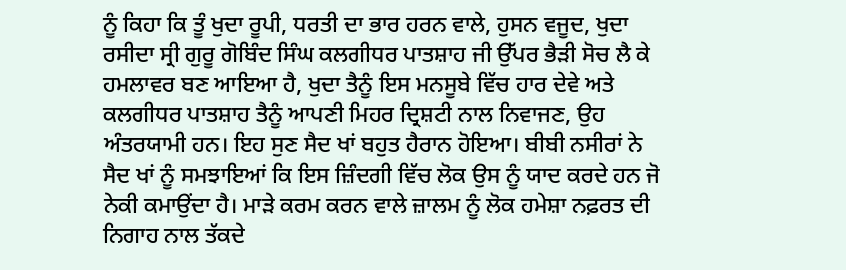ਨੂੰ ਕਿਹਾ ਕਿ ਤੂੰ ਖੁਦਾ ਰੂਪੀ, ਧਰਤੀ ਦਾ ਭਾਰ ਹਰਨ ਵਾਲੇ, ਹੁਸਨ ਵਜੂਦ, ਖੁਦਾ ਰਸੀਦਾ ਸ੍ਰੀ ਗੁਰੂ ਗੋਬਿੰਦ ਸਿੰਘ ਕਲਗੀਧਰ ਪਾਤਸ਼ਾਹ ਜੀ ਉੱਪਰ ਭੈੜੀ ਸੋਚ ਲੈ ਕੇ ਹਮਲਾਵਰ ਬਣ ਆਇਆ ਹੈ, ਖੁਦਾ ਤੈਨੂੰ ਇਸ ਮਨਸੂਬੇ ਵਿੱਚ ਹਾਰ ਦੇਵੇ ਅਤੇ ਕਲਗੀਧਰ ਪਾਤਸ਼ਾਹ ਤੈਨੂੰ ਆਪਣੀ ਮਿਹਰ ਦ੍ਰਿਸ਼ਟੀ ਨਾਲ ਨਿਵਾਜਣ, ਉਹ ਅੰਤਰਯਾਮੀ ਹਨ। ਇਹ ਸੁਣ ਸੈਦ ਖਾਂ ਬਹੁਤ ਹੈਰਾਨ ਹੋਇਆ। ਬੀਬੀ ਨਸੀਰਾਂ ਨੇ ਸੈਦ ਖਾਂ ਨੂੰ ਸਮਝਾਇਆਂ ਕਿ ਇਸ ਜ਼ਿੰਦਗੀ ਵਿੱਚ ਲੋਕ ਉਸ ਨੂੰ ਯਾਦ ਕਰਦੇ ਹਨ ਜੋ ਨੇਕੀ ਕਮਾਉਂਦਾ ਹੈ। ਮਾੜੇ ਕਰਮ ਕਰਨ ਵਾਲੇ ਜ਼ਾਲਮ ਨੂੰ ਲੋਕ ਹਮੇਸ਼ਾ ਨਫ਼ਰਤ ਦੀ ਨਿਗਾਹ ਨਾਲ ਤੱਕਦੇ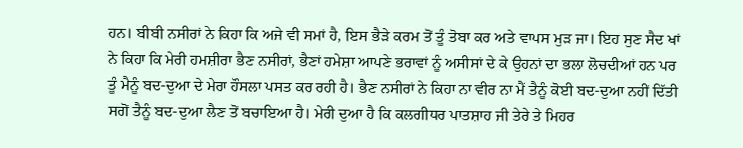ਹਨ। ਬੀਬੀ ਨਸੀਰਾਂ ਨੇ ਕਿਹਾ ਕਿ ਅਜੇ ਵੀ ਸਮਾਂ ਹੈ, ਇਸ ਭੈੜੇ ਕਰਮ ਤੋਂ ਤੂੰ ਤੋਬਾ ਕਰ ਅਤੇ ਵਾਪਸ ਮੁੜ ਜਾ। ਇਹ ਸੁਣ ਸੈਦ ਖਾਂ ਨੇ ਕਿਹਾ ਕਿ ਮੇਰੀ ਹਮਸ਼ੀਰਾ ਭੈਣ ਨਸੀਰਾਂ, ਭੈਣਾਂ ਹਮੇਸ਼ਾ ਆਪਣੇ ਭਰਾਵਾਂ ਨੂੰ ਅਸੀਸਾਂ ਦੇ ਕੇ ਉਹਨਾਂ ਦਾ ਭਲਾ ਲੋਚਦੀਆਂ ਹਨ ਪਰ ਤੂੰ ਮੈਨੂੰ ਬਦ-ਦੁਆ ਦੇ ਮੇਰਾ ਹੌਸਲਾ ਪਸਤ ਕਰ ਰਹੀ ਹੈ। ਭੈਣ ਨਸੀਰਾਂ ਨੇ ਕਿਹਾ ਨਾ ਵੀਰ ਨਾ ਮੈਂ ਤੈਨੂੰ ਕੋਈ ਬਦ-ਦੁਆ ਨਹੀਂ ਦਿੱਤੀ ਸਗੋਂ ਤੈਨੂੰ ਬਦ-ਦੁਆ ਲੈਣ ਤੋਂ ਬਚਾਇਆ ਹੈ। ਮੇਰੀ ਦੁਆ ਹੈ ਕਿ ਕਲਗੀਧਰ ਪਾਤਸ਼ਾਹ ਜੀ ਤੇਰੇ ਤੇ ਮਿਹਰ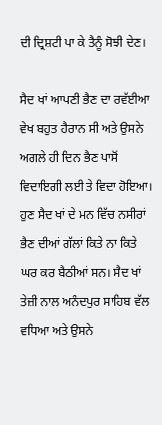ਦੀ ਦ੍ਰਿਸ਼ਟੀ ਪਾ ਕੇ ਤੈਨੂੰ ਸੋਝੀ ਦੇਣ।

ਸੈਦ ਖਾਂ ਆਪਣੀ ਭੈਣ ਦਾ ਰਵੱਈਆ ਵੇਖ ਬਹੁਤ ਹੈਰਾਨ ਸੀ ਅਤੇ ਉਸਨੇ ਅਗਲੇ ਹੀ ਦਿਨ ਭੈਣ ਪਾਸੋਂ ਵਿਦਾਇਗੀ ਲਈ ਤੇ ਵਿਦਾ ਹੋਇਆ। ਹੁਣ ਸੈਦ ਖਾਂ ਦੇ ਮਨ ਵਿੱਚ ਨਸੀਰਾਂ ਭੈਣ ਦੀਆਂ ਗੱਲਾਂ ਕਿਤੇ ਨਾ ਕਿਤੇ ਘਰ ਕਰ ਬੈਠੀਆਂ ਸਨ। ਸੈਦ ਖਾਂ ਤੇਜ਼ੀ ਨਾਲ ਅਨੰਦਪੁਰ ਸਾਹਿਬ ਵੱਲ ਵਧਿਆ ਅਤੇ ਉਸਨੇ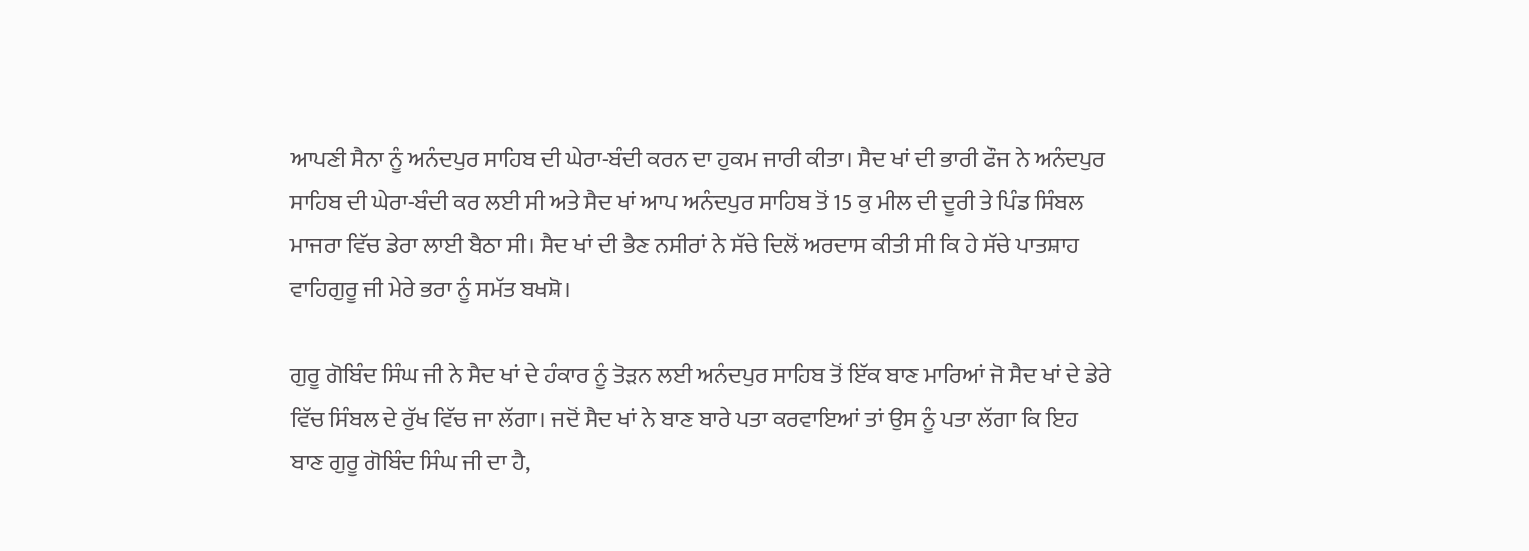ਆਪਣੀ ਸੈਨਾ ਨੂੰ ਅਨੰਦਪੁਰ ਸਾਹਿਬ ਦੀ ਘੇਰਾ-ਬੰਦੀ ਕਰਨ ਦਾ ਹੁਕਮ ਜਾਰੀ ਕੀਤਾ। ਸੈਦ ਖਾਂ ਦੀ ਭਾਰੀ ਫੌਜ ਨੇ ਅਨੰਦਪੁਰ ਸਾਹਿਬ ਦੀ ਘੇਰਾ-ਬੰਦੀ ਕਰ ਲਈ ਸੀ ਅਤੇ ਸੈਦ ਖਾਂ ਆਪ ਅਨੰਦਪੁਰ ਸਾਹਿਬ ਤੋਂ 15 ਕੁ ਮੀਲ ਦੀ ਦੂਰੀ ਤੇ ਪਿੰਡ ਸਿੰਬਲ ਮਾਜਰਾ ਵਿੱਚ ਡੇਰਾ ਲਾਈ ਬੈਠਾ ਸੀ। ਸੈਦ ਖਾਂ ਦੀ ਭੈਣ ਨਸੀਰਾਂ ਨੇ ਸੱਚੇ ਦਿਲੋਂ ਅਰਦਾਸ ਕੀਤੀ ਸੀ ਕਿ ਹੇ ਸੱਚੇ ਪਾਤਸ਼ਾਹ ਵਾਹਿਗੁਰੂ ਜੀ ਮੇਰੇ ਭਰਾ ਨੂੰ ਸਮੱਤ ਬਖਸ਼ੋ।

ਗੁਰੂ ਗੋਬਿੰਦ ਸਿੰਘ ਜੀ ਨੇ ਸੈਦ ਖਾਂ ਦੇ ਹੰਕਾਰ ਨੂੰ ਤੋੜਨ ਲਈ ਅਨੰਦਪੁਰ ਸਾਹਿਬ ਤੋਂ ਇੱਕ ਬਾਣ ਮਾਰਿਆਂ ਜੋ ਸੈਦ ਖਾਂ ਦੇ ਡੇਰੇ ਵਿੱਚ ਸਿੰਬਲ ਦੇ ਰੁੱਖ ਵਿੱਚ ਜਾ ਲੱਗਾ। ਜਦੋਂ ਸੈਦ ਖਾਂ ਨੇ ਬਾਣ ਬਾਰੇ ਪਤਾ ਕਰਵਾਇਆਂ ਤਾਂ ਉਸ ਨੂੰ ਪਤਾ ਲੱਗਾ ਕਿ ਇਹ ਬਾਣ ਗੁਰੂ ਗੋਬਿੰਦ ਸਿੰਘ ਜੀ ਦਾ ਹੈ,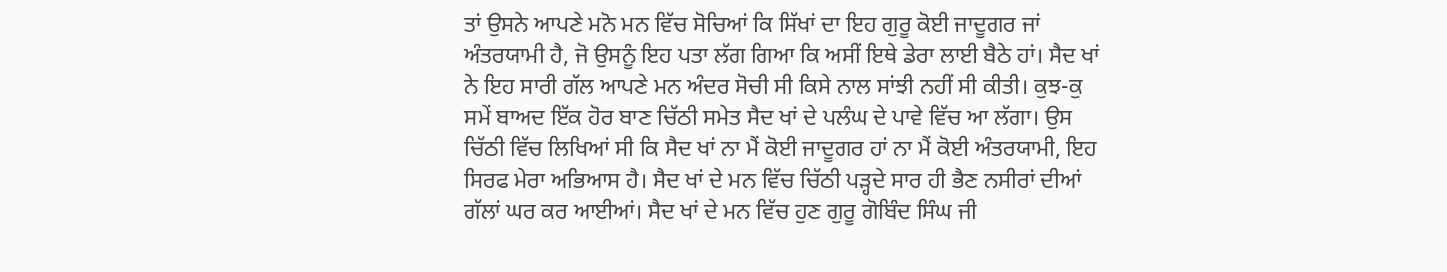ਤਾਂ ਉਸਨੇ ਆਪਣੇ ਮਨੋ ਮਨ ਵਿੱਚ ਸੋਚਿਆਂ ਕਿ ਸਿੱਖਾਂ ਦਾ ਇਹ ਗੁਰੂ ਕੋਈ ਜਾਦੂਗਰ ਜਾਂ ਅੰਤਰਯਾਮੀ ਹੈ, ਜੋ ਉਸਨੂੰ ਇਹ ਪਤਾ ਲੱਗ ਗਿਆ ਕਿ ਅਸੀਂ ਇਥੇ ਡੇਰਾ ਲਾਈ ਬੈਠੇ ਹਾਂ। ਸੈਦ ਖਾਂ ਨੇ ਇਹ ਸਾਰੀ ਗੱਲ ਆਪਣੇ ਮਨ ਅੰਦਰ ਸੋਚੀ ਸੀ ਕਿਸੇ ਨਾਲ ਸਾਂਝੀ ਨਹੀਂ ਸੀ ਕੀਤੀ। ਕੁਝ-ਕੁ ਸਮੇਂ ਬਾਅਦ ਇੱਕ ਹੋਰ ਬਾਣ ਚਿੱਠੀ ਸਮੇਤ ਸੈਦ ਖਾਂ ਦੇ ਪਲੰਘ ਦੇ ਪਾਵੇ ਵਿੱਚ ਆ ਲੱਗਾ। ਉਸ ਚਿੱਠੀ ਵਿੱਚ ਲਿਖਿਆਂ ਸੀ ਕਿ ਸੈਦ ਖਾਂ ਨਾ ਮੈਂ ਕੋਈ ਜਾਦੂਗਰ ਹਾਂ ਨਾ ਮੈਂ ਕੋਈ ਅੰਤਰਯਾਮੀ, ਇਹ ਸਿਰਫ ਮੇਰਾ ਅਭਿਆਸ ਹੈ। ਸੈਦ ਖਾਂ ਦੇ ਮਨ ਵਿੱਚ ਚਿੱਠੀ ਪੜ੍ਹਦੇ ਸਾਰ ਹੀ ਭੈਣ ਨਸੀਰਾਂ ਦੀਆਂ ਗੱਲਾਂ ਘਰ ਕਰ ਆਈਆਂ। ਸੈਦ ਖਾਂ ਦੇ ਮਨ ਵਿੱਚ ਹੁਣ ਗੁਰੂ ਗੋਬਿੰਦ ਸਿੰਘ ਜੀ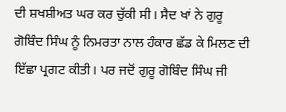ਦੀ ਸ਼ਖਸ਼ੀਅਤ ਘਰ ਕਰ ਚੁੱਕੀ ਸੀ। ਸੈਦ ਖਾਂ ਨੇ ਗੁਰੂ ਗੋਬਿੰਦ ਸਿੰਘ ਨੂੰ ਨਿਮਰਤਾ ਨਾਲ ਹੰਕਾਰ ਛੱਡ ਕੇ ਮਿਲਣ ਦੀ ਇੱਛਾ ਪ੍ਰਗਟ ਕੀਤੀ। ਪਰ ਜਦੋਂ ਗੁਰੂ ਗੋਬਿੰਦ ਸਿੰਘ ਜੀ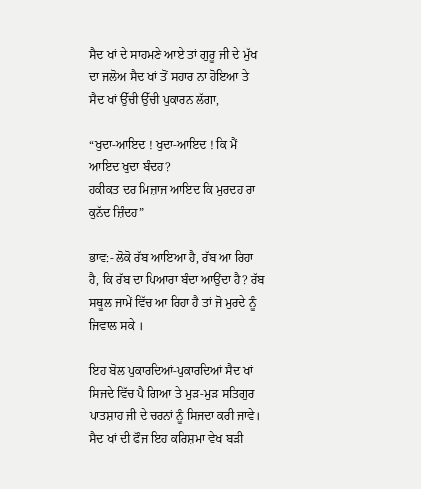ਸੈਦ ਖਾਂ ਦੇ ਸਾਹਮਣੇ ਆਏ ਤਾਂ ਗੁਰੂ ਜੀ ਦੇ ਮੁੱਖ ਦਾ ਜਲੋਅ ਸੈਦ ਖਾਂ ਤੋਂ ਸਹਾਰ ਨਾ ਹੋਇਆ ਤੇ ਸੈਦ ਖਾਂ ਉੱਚੀ ਉੱਚੀ ਪੁਕਾਰਨ ਲੱਗਾ,

“ਖੁਦਾ-ਆਇਦ ! ਖੁਦਾ-ਆਇਦ ! ਕਿ ਮੈਂ ਆਇਦ ਖੁਦਾ ਬੰਦਹ?
ਹਕੀਕਤ ਦਰ ਮਿਜ਼ਾਜ ਆਇਦ ਕਿ ਮੁਰਦਹ ਰਾ ਕੁਨੱਦ ਜ਼ਿੰਦਹ”

ਭਾਵ:- ਲੋਕੋ ਰੱਬ ਆਇਆ ਹੈ, ਰੱਬ ਆ ਰਿਹਾ ਹੈ, ਕਿ ਰੱਬ ਦਾ ਪਿਆਰਾ ਬੰਦਾ ਆਉਂਦਾ ਹੈ? ਰੱਬ ਸਥੂਲ ਜਾਮੇਂ ਵਿੱਚ ਆ ਰਿਹਾ ਹੈ ਤਾਂ ਜੋ ਮੁਰਦੇ ਨੂੰ ਜਿਵਾਲ ਸਕੇ ।

ਇਹ ਬੋਲ ਪੁਕਾਰਦਿਆਂ-ਪੁਕਾਰਦਿਆਂ ਸੈਦ ਖਾਂ ਸਿਜਦੇ ਵਿੱਚ ਪੈ ਗਿਆ ਤੇ ਮੁੜ-ਮੁੜ ਸਤਿਗੁਰ ਪਾਤਸ਼ਾਹ ਜੀ ਦੇ ਚਰਨਾਂ ਨੂੰ ਸਿਜਦਾ ਕਰੀ ਜਾਵੇ। ਸੈਦ ਖਾਂ ਦੀ ਫੌਜ ਇਹ ਕਰਿਸ਼ਮਾ ਵੇਖ ਬੜੀ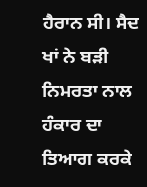ਹੈਰਾਨ ਸੀ। ਸੈਦ ਖਾਂ ਨੇ ਬੜੀ ਨਿਮਰਤਾ ਨਾਲ ਹੰਕਾਰ ਦਾ ਤਿਆਗ ਕਰਕੇ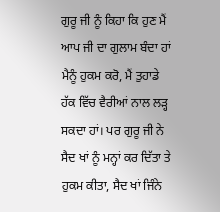ਗੁਰੂ ਜੀ ਨੂੰ ਕਿਹਾ ਕਿ ਹੁਣ ਮੈਂ ਆਪ ਜੀ ਦਾ ਗੁਲਾਮ ਬੰਦਾ ਹਾਂ ਮੈਨੂੰ ਹੁਕਮ ਕਰੋ, ਮੈਂ ਤੁਹਾਡੇ ਹੱਕ ਵਿੱਚ ਵੈਰੀਆਂ ਨਾਲ ਲੜ੍ਹ ਸਕਦਾ ਹਾਂ। ਪਰ ਗੁਰੂ ਜੀ ਨੇ ਸੈਦ ਖਾਂ ਨੂੰ ਮਨ੍ਹਾਂ ਕਰ ਦਿੱਤਾ ਤੇ ਹੁਕਮ ਕੀਤਾ, ਸੈਦ ਖਾਂ ਜਿੰਨੇ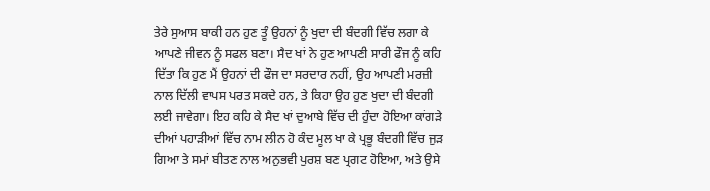ਤੇਰੇ ਸੁਆਸ ਬਾਕੀ ਹਨ ਹੁਣ ਤੂੰ ਉਹਨਾਂ ਨੂੰ ਖੁਦਾ ਦੀ ਬੰਦਗੀ ਵਿੱਚ ਲਗਾ ਕੇ ਆਪਣੇ ਜੀਵਨ ਨੂੰ ਸਫਲ ਬਣਾ। ਸੈਦ ਖਾਂ ਨੇ ਹੁਣ ਆਪਣੀ ਸਾਰੀ ਫੌਜ ਨੂੰ ਕਹਿ ਦਿੱਤਾ ਕਿ ਹੁਣ ਮੈਂ ਉਹਨਾਂ ਦੀ ਫੌਜ ਦਾ ਸਰਦਾਰ ਨਹੀਂ, ਉਹ ਆਪਣੀ ਮਰਜ਼ੀ ਨਾਲ ਦਿੱਲੀ ਵਾਪਸ ਪਰਤ ਸਕਦੇ ਹਨ, ਤੇ ਕਿਹਾ ਉਹ ਹੁਣ ਖੁਦਾ ਦੀ ਬੰਦਗੀ ਲਈ ਜਾਵੇਗਾ। ਇਹ ਕਹਿ ਕੇ ਸੈਦ ਖਾਂ ਦੁਆਬੇ ਵਿੱਚ ਦੀ ਹੁੰਦਾ ਹੋਇਆ ਕਾਂਗੜੇ ਦੀਆਂ ਪਹਾੜੀਆਂ ਵਿੱਚ ਨਾਮ ਲੀਨ ਹੋ ਕੰਦ ਮੂਲ ਖਾ ਕੇ ਪ੍ਰਭੂ ਬੰਦਗੀ ਵਿੱਚ ਜੁੜ ਗਿਆ ਤੇ ਸਮਾਂ ਬੀਤਣ ਨਾਲ ਅਨੁਭਵੀ ਪੁਰਸ਼ ਬਣ ਪ੍ਰਗਟ ਹੋਇਆ, ਅਤੇ ਉਸੇ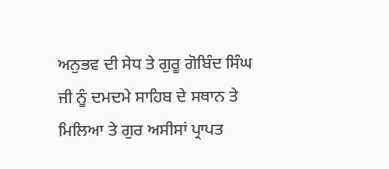ਅਨੁਭਵ ਦੀ ਸੇਧ ਤੇ ਗੁਰੂ ਗੋਬਿੰਦ ਸਿੰਘ ਜੀ ਨੂੰ ਦਮਦਮੇ ਸਾਹਿਬ ਦੇ ਸਥਾਨ ਤੇ ਮਿਲਿਆ ਤੇ ਗੁਰ ਅਸੀਸਾਂ ਪ੍ਰਾਪਤ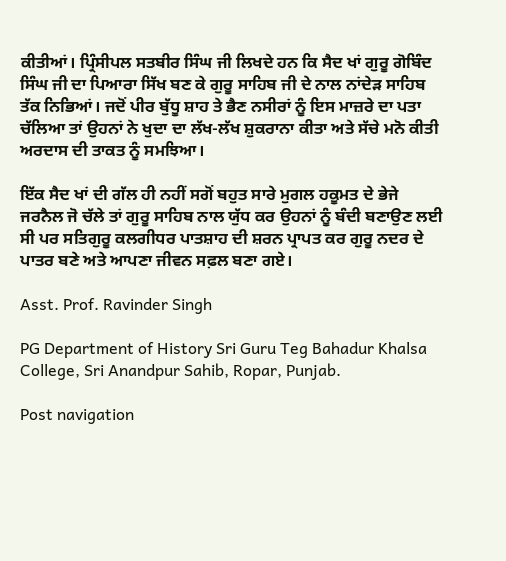ਕੀਤੀਆਂ। ਪ੍ਰਿੰਸੀਪਲ ਸਤਬੀਰ ਸਿੰਘ ਜੀ ਲਿਖਦੇ ਹਨ ਕਿ ਸੈਦ ਖਾਂ ਗੁਰੂ ਗੋਬਿੰਦ ਸਿੰਘ ਜੀ ਦਾ ਪਿਆਰਾ ਸਿੱਖ ਬਣ ਕੇ ਗੁਰੂ ਸਾਹਿਬ ਜੀ ਦੇ ਨਾਲ ਨਾਂਦੇੜ ਸਾਹਿਬ ਤੱਕ ਨਿਭਿਆਂ। ਜਦੋਂ ਪੀਰ ਬੁੱਧੂ ਸ਼ਾਹ ਤੇ ਭੈਣ ਨਸੀਰਾਂ ਨੂੰ ਇਸ ਮਾਜ਼ਰੇ ਦਾ ਪਤਾ ਚੱਲਿਆ ਤਾਂ ਉਹਨਾਂ ਨੇ ਖੁਦਾ ਦਾ ਲੱਖ-ਲੱਖ ਸ਼ੁਕਰਾਨਾ ਕੀਤਾ ਅਤੇ ਸੱਚੇ ਮਨੋ ਕੀਤੀ ਅਰਦਾਸ ਦੀ ਤਾਕਤ ਨੂੰ ਸਮਝਿਆ।

ਇੱਕ ਸੈਦ ਖਾਂ ਦੀ ਗੱਲ ਹੀ ਨਹੀਂ ਸਗੋਂ ਬਹੁਤ ਸਾਰੇ ਮੁਗਲ ਹਕੂਮਤ ਦੇ ਭੇਜੇ ਜਰਨੈਲ ਜੋ ਚੱਲੇ ਤਾਂ ਗੁਰੂ ਸਾਹਿਬ ਨਾਲ ਯੁੱਧ ਕਰ ਉਹਨਾਂ ਨੂੰ ਬੰਦੀ ਬਣਾਉਣ ਲਈ ਸੀ ਪਰ ਸਤਿਗੁਰੂ ਕਲਗੀਧਰ ਪਾਤਸ਼ਾਹ ਦੀ ਸ਼ਰਨ ਪ੍ਰਾਪਤ ਕਰ ਗੁਰੂ ਨਦਰ ਦੇ ਪਾਤਰ ਬਣੇ ਅਤੇ ਆਪਣਾ ਜੀਵਨ ਸਫ਼ਲ ਬਣਾ ਗਏ।

Asst. Prof. Ravinder Singh

PG Department of History Sri Guru Teg Bahadur Khalsa College, Sri Anandpur Sahib, Ropar, Punjab.

Post navigation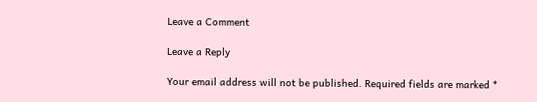Leave a Comment

Leave a Reply

Your email address will not be published. Required fields are marked *